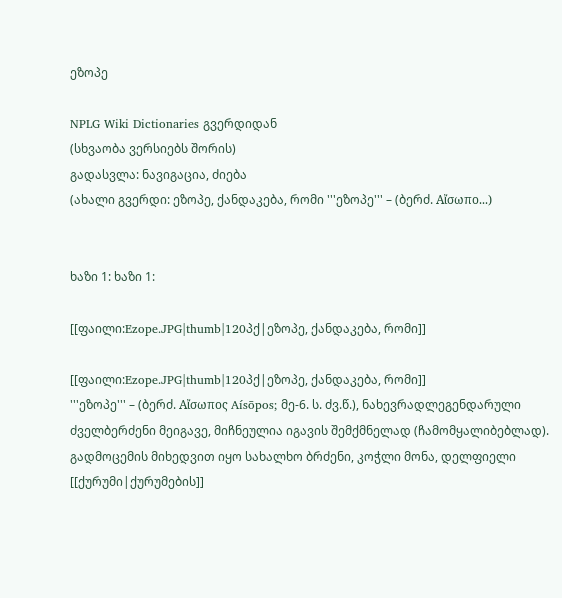ეზოპე

NPLG Wiki Dictionaries გვერდიდან
(სხვაობა ვერსიებს შორის)
გადასვლა: ნავიგაცია, ძიება
(ახალი გვერდი: ეზოპე, ქანდაკება, რომი '''ეზოპე''' – (ბერძ. Αἴσωπο...)


ხაზი 1: ხაზი 1:

[[ფაილი:Ezope.JPG|thumb|120პქ|ეზოპე, ქანდაკება, რომი]]

[[ფაილი:Ezope.JPG|thumb|120პქ|ეზოპე, ქანდაკება, რომი]]
'''ეზოპე''' – (ბერძ. Αἴσωπος Aísōpos; მე-6. ს. ძვ.წ.), ნახევრადლეგენდარული ძველბერძენი მეიგავე, მიჩნეულია იგავის შემქმნელად (ჩამომყალიბებლად). გადმოცემის მიხედვით იყო სახალხო ბრძენი, კოჭლი მონა, დელფიელი [[ქურუმი|ქურუმების]]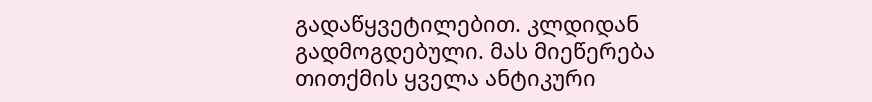გადაწყვეტილებით. კლდიდან გადმოგდებული. მას მიეწერება თითქმის ყველა ანტიკური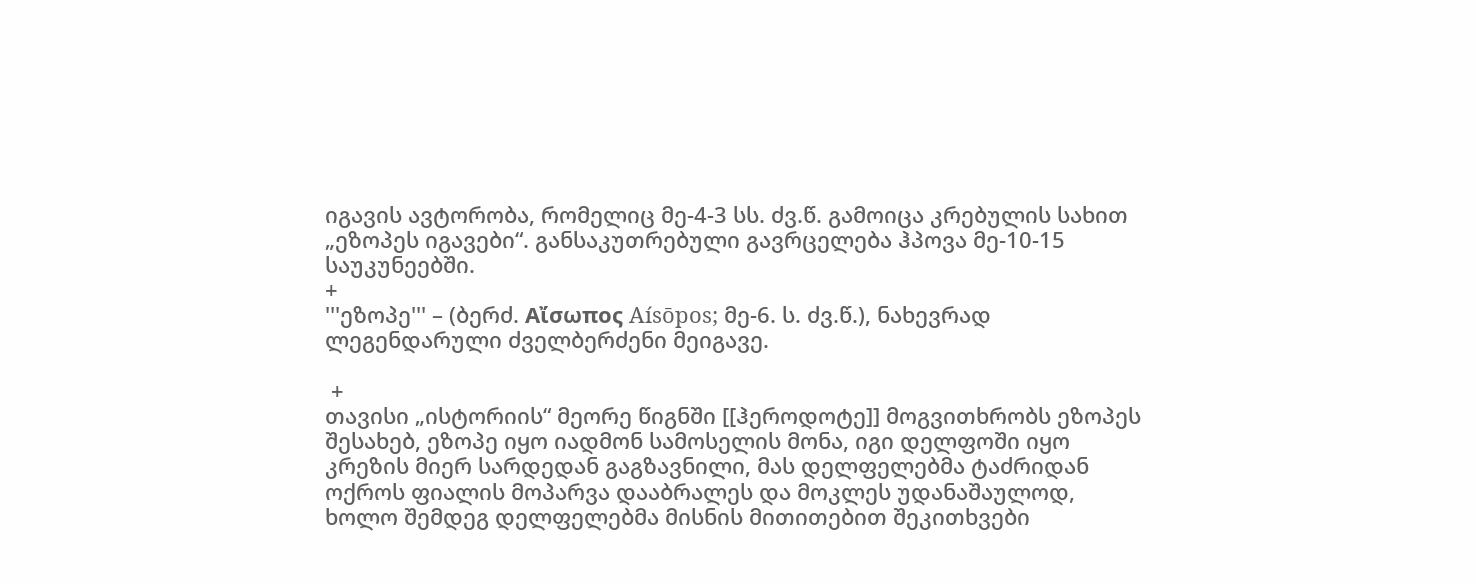იგავის ავტორობა, რომელიც მე-4-3 სს. ძვ.წ. გამოიცა კრებულის სახით „ეზოპეს იგავები“. განსაკუთრებული გავრცელება ჰპოვა მე-10-15 საუკუნეებში.
+
'''ეზოპე''' – (ბერძ. Αἴσωπος Aísōpos; მე-6. ს. ძვ.წ.), ნახევრად ლეგენდარული ძველბერძენი მეიგავე.

 +
თავისი „ისტორიის“ მეორე წიგნში [[ჰეროდოტე]] მოგვითხრობს ეზოპეს შესახებ, ეზოპე იყო იადმონ სამოსელის მონა, იგი დელფოში იყო კრეზის მიერ სარდედან გაგზავნილი, მას დელფელებმა ტაძრიდან ოქროს ფიალის მოპარვა დააბრალეს და მოკლეს უდანაშაულოდ, ხოლო შემდეგ დელფელებმა მისნის მითითებით შეკითხვები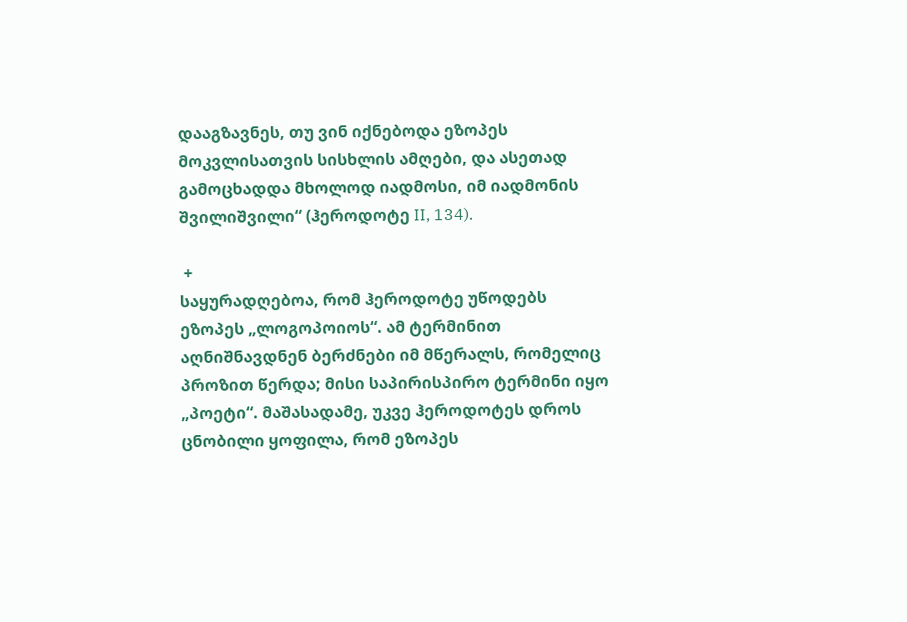დააგზავნეს, თუ ვინ იქნებოდა ეზოპეს მოკვლისათვის სისხლის ამღები, და ასეთად გამოცხადდა მხოლოდ იადმოსი, იმ იადმონის შვილიშვილი“ (ჰეროდოტე II, 134).

 +
საყურადღებოა, რომ ჰეროდოტე უწოდებს ეზოპეს „ლოგოპოიოს“. ამ ტერმინით აღნიშნავდნენ ბერძნები იმ მწერალს, რომელიც პროზით წერდა; მისი საპირისპირო ტერმინი იყო „პოეტი“. მაშასადამე, უკვე ჰეროდოტეს დროს ცნობილი ყოფილა, რომ ეზოპეს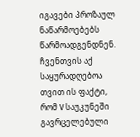იგავები პროზაულ ნაწარმოებებს წარმოადგენდნენ. ჩვენთვის აქ საყურადღებოა თვით ის ფაქტი, რომ V საუკუნეში გავრცელებული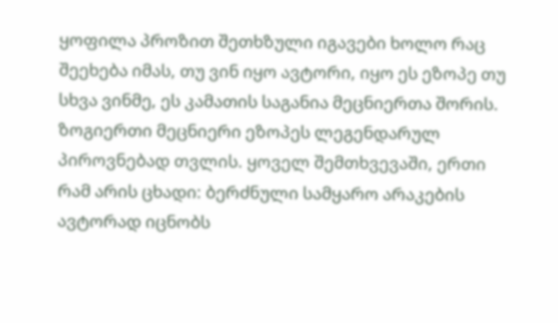ყოფილა პროზით შეთხზული იგავები ხოლო რაც შეეხება იმას, თუ ვინ იყო ავტორი, იყო ეს ეზოპე თუ სხვა ვინმე, ეს კამათის საგანია მეცნიერთა შორის. ზოგიერთი მეცნიერი ეზოპეს ლეგენდარულ პიროვნებად თვლის. ყოველ შემთხვევაში, ერთი რამ არის ცხადი: ბერძნული სამყარო არაკების ავტორად იცნობს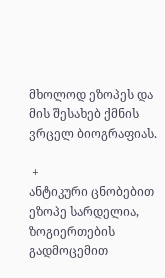მხოლოდ ეზოპეს და მის შესახებ ქმნის ვრცელ ბიოგრაფიას.

 +
ანტიკური ცნობებით ეზოპე სარდელია, ზოგიერთების გადმოცემით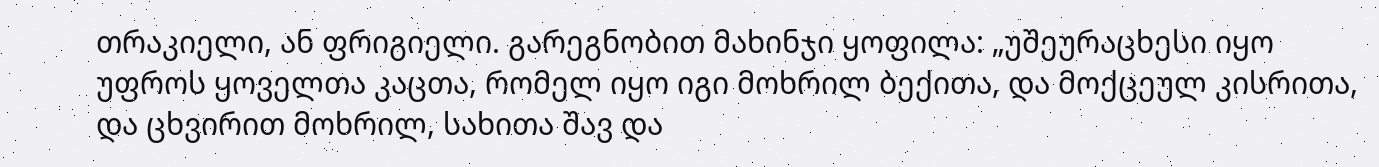თრაკიელი, ან ფრიგიელი. გარეგნობით მახინჯი ყოფილა: „უშეურაცხესი იყო უფროს ყოველთა კაცთა, რომელ იყო იგი მოხრილ ბექითა, და მოქცეულ კისრითა, და ცხვირით მოხრილ, სახითა შავ და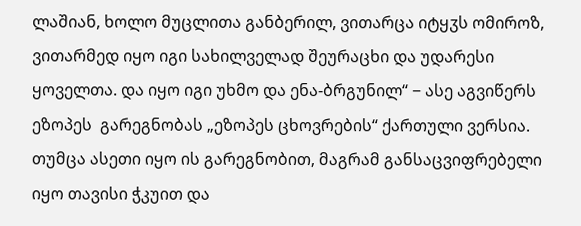ლაშიან, ხოლო მუცლითა განბერილ, ვითარცა იტყჳს ომიროზ, ვითარმედ იყო იგი სახილველად შეურაცხი და უდარესი ყოველთა. და იყო იგი უხმო და ენა-ბრგუნილ“ − ასე აგვიწერს ეზოპეს  გარეგნობას „ეზოპეს ცხოვრების“ ქართული ვერსია. თუმცა ასეთი იყო ის გარეგნობით, მაგრამ განსაცვიფრებელი იყო თავისი ჭკუით და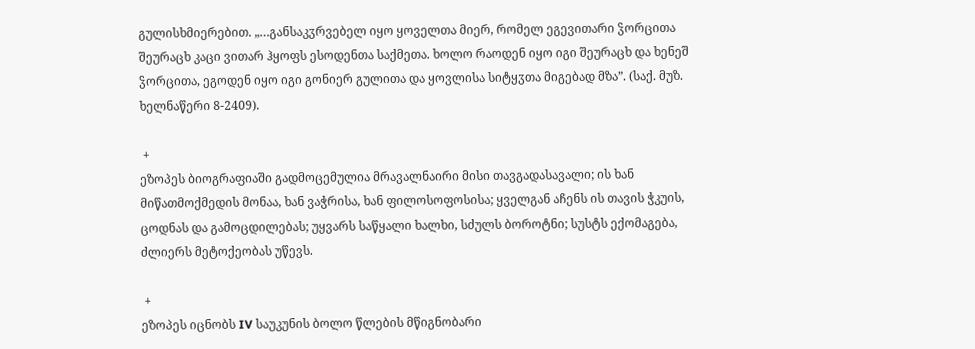გულისხმიერებით. „…განსაკჳრვებელ იყო ყოველთა მიერ, რომელ ეგევითარი ჴორცითა შეურაცხ კაცი ვითარ ჰყოფს ესოდენთა საქმეთა. ხოლო რაოდენ იყო იგი შეურაცხ და ხენეშ ჴორცითა, ეგოდენ იყო იგი გონიერ გულითა და ყოვლისა სიტყჳთა მიგებად მზა”. (საქ. მუზ. ხელნაწერი 8-2409).

 +
ეზოპეს ბიოგრაფიაში გადმოცემულია მრავალნაირი მისი თავგადასავალი; ის ხან მიწათმოქმედის მონაა, ხან ვაჭრისა, ხან ფილოსოფოსისა; ყველგან აჩენს ის თავის ჭკუის, ცოდნას და გამოცდილებას; უყვარს საწყალი ხალხი, სძულს ბოროტნი; სუსტს ექომაგება, ძლიერს მეტოქეობას უწევს.

 +
ეზოპეს იცნობს IV საუკუნის ბოლო წლების მწიგნობარი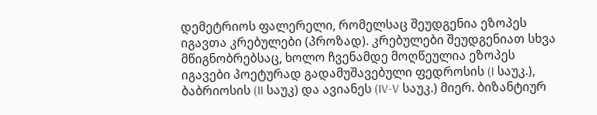დემეტრიოს ფალერელი, რომელსაც შეუდგენია ეზოპეს იგავთა კრებულები (პროზად). კრებულები შეუდგენიათ სხვა მწიგნობრებსაც, ხოლო ჩვენამდე მოღწეულია ეზოპეს იგავები პოეტურად გადამუშავებული ფედროსის (I საუკ.), ბაბრიოსის (II საუკ) და ავიანეს (IV-V საუკ.) მიერ. ბიზანტიურ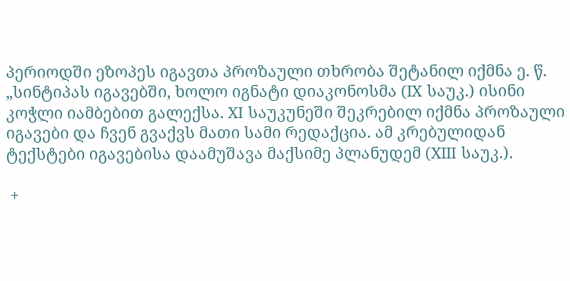პერიოდში ეზოპეს იგავთა პროზაული თხრობა შეტანილ იქმნა ე. წ. „სინტიპას იგავებში, ხოლო იგნატი დიაკონოსმა (IX საუკ.) ისინი კოჭლი იამბებით გალექსა. XI საუკუნეში შეკრებილ იქმნა პროზაული იგავები და ჩვენ გვაქვს მათი სამი რედაქცია. ამ კრებულიდან ტექსტები იგავებისა დაამუშავა მაქსიმე პლანუდემ (XIII საუკ.).

 +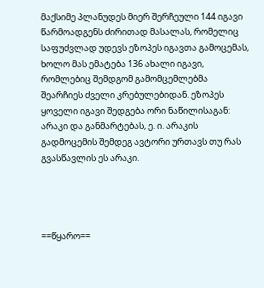მაქსიმე პლანუდეს მიერ შერჩეული 144 იგავი წარმოადგენს ძირითად მასალას, რომელიც საფუძვლად უდევს ეზოპეს იგავთა გამოცემას, ხოლო მას ემატება 136 ახალი იგავი, რომლებიც შემდგომ გამომცემლებმა შეარჩიეს ძველი კრებულებიდან. ეზოპეს ყოველი იგავი შედგება ორი ნაწილისაგან: არაკი და განმარტებას, ე. ი. არაკის გადმოცემის შემდეგ ავტორი ურთავს თუ რას გვასწავლის ეს არაკი.




==წყარო==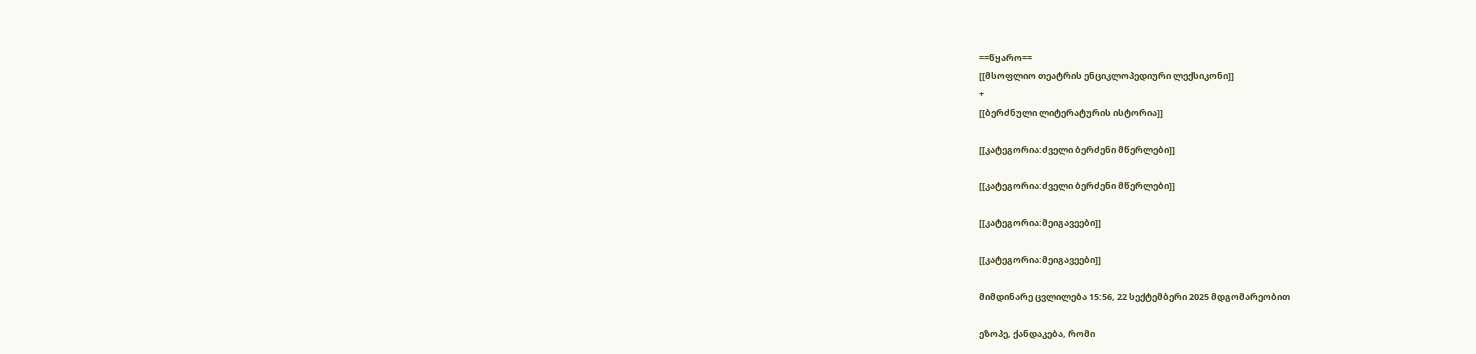==წყარო==
[[მსოფლიო თეატრის ენციკლოპედიური ლექსიკონი]]
+
[[ბერძნული ლიტერატურის ისტორია]]

[[კატეგორია:ძველი ბერძენი მწერლები]]

[[კატეგორია:ძველი ბერძენი მწერლები]]

[[კატეგორია:მეიგავეები]]

[[კატეგორია:მეიგავეები]]

მიმდინარე ცვლილება 15:56, 22 სექტემბერი 2025 მდგომარეობით

ეზოპე, ქანდაკება, რომი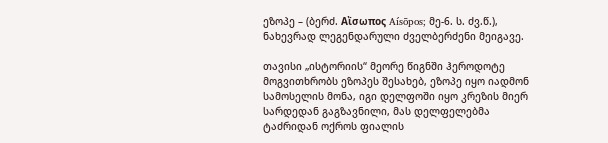ეზოპე – (ბერძ. Αἴσωπος Aísōpos; მე-6. ს. ძვ.წ.), ნახევრად ლეგენდარული ძველბერძენი მეიგავე.

თავისი „ისტორიის“ მეორე წიგნში ჰეროდოტე მოგვითხრობს ეზოპეს შესახებ, ეზოპე იყო იადმონ სამოსელის მონა, იგი დელფოში იყო კრეზის მიერ სარდედან გაგზავნილი, მას დელფელებმა ტაძრიდან ოქროს ფიალის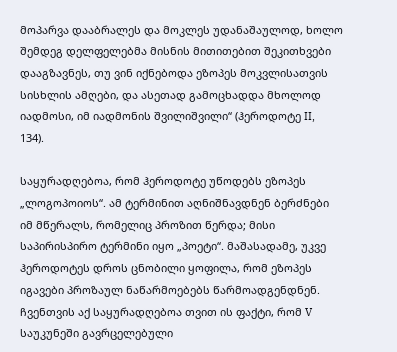მოპარვა დააბრალეს და მოკლეს უდანაშაულოდ, ხოლო შემდეგ დელფელებმა მისნის მითითებით შეკითხვები დააგზავნეს, თუ ვინ იქნებოდა ეზოპეს მოკვლისათვის სისხლის ამღები, და ასეთად გამოცხადდა მხოლოდ იადმოსი, იმ იადმონის შვილიშვილი“ (ჰეროდოტე II, 134).

საყურადღებოა, რომ ჰეროდოტე უწოდებს ეზოპეს „ლოგოპოიოს“. ამ ტერმინით აღნიშნავდნენ ბერძნები იმ მწერალს, რომელიც პროზით წერდა; მისი საპირისპირო ტერმინი იყო „პოეტი“. მაშასადამე, უკვე ჰეროდოტეს დროს ცნობილი ყოფილა, რომ ეზოპეს იგავები პროზაულ ნაწარმოებებს წარმოადგენდნენ. ჩვენთვის აქ საყურადღებოა თვით ის ფაქტი, რომ V საუკუნეში გავრცელებული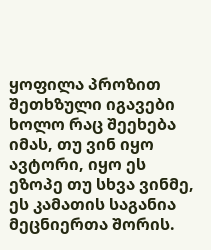ყოფილა პროზით შეთხზული იგავები ხოლო რაც შეეხება იმას, თუ ვინ იყო ავტორი, იყო ეს ეზოპე თუ სხვა ვინმე, ეს კამათის საგანია მეცნიერთა შორის.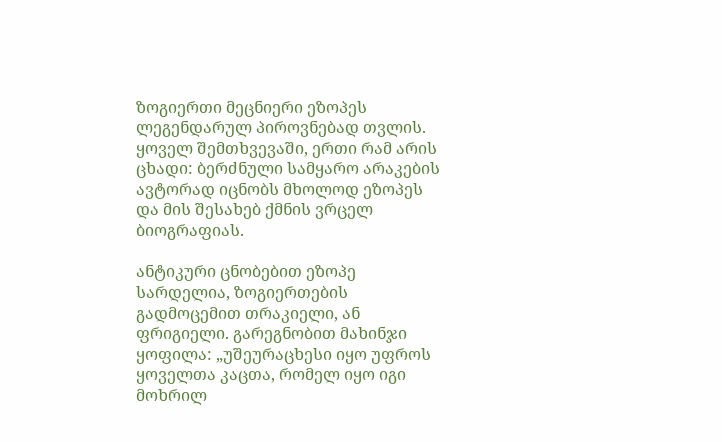ზოგიერთი მეცნიერი ეზოპეს ლეგენდარულ პიროვნებად თვლის. ყოველ შემთხვევაში, ერთი რამ არის ცხადი: ბერძნული სამყარო არაკების ავტორად იცნობს მხოლოდ ეზოპეს და მის შესახებ ქმნის ვრცელ ბიოგრაფიას.

ანტიკური ცნობებით ეზოპე სარდელია, ზოგიერთების გადმოცემით თრაკიელი, ან ფრიგიელი. გარეგნობით მახინჯი ყოფილა: „უშეურაცხესი იყო უფროს ყოველთა კაცთა, რომელ იყო იგი მოხრილ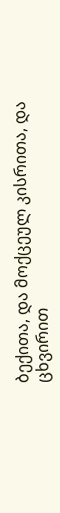ბექითა, და მოქცეულ კისრითა, და ცხვირით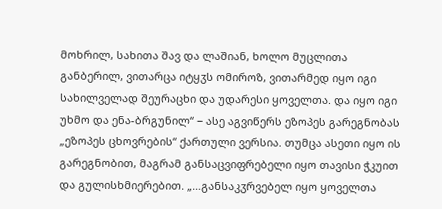მოხრილ, სახითა შავ და ლაშიან, ხოლო მუცლითა განბერილ, ვითარცა იტყჳს ომიროზ, ვითარმედ იყო იგი სახილველად შეურაცხი და უდარესი ყოველთა. და იყო იგი უხმო და ენა-ბრგუნილ“ − ასე აგვიწერს ეზოპეს გარეგნობას „ეზოპეს ცხოვრების“ ქართული ვერსია. თუმცა ასეთი იყო ის გარეგნობით, მაგრამ განსაცვიფრებელი იყო თავისი ჭკუით და გულისხმიერებით. „…განსაკჳრვებელ იყო ყოველთა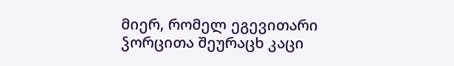მიერ, რომელ ეგევითარი ჴორცითა შეურაცხ კაცი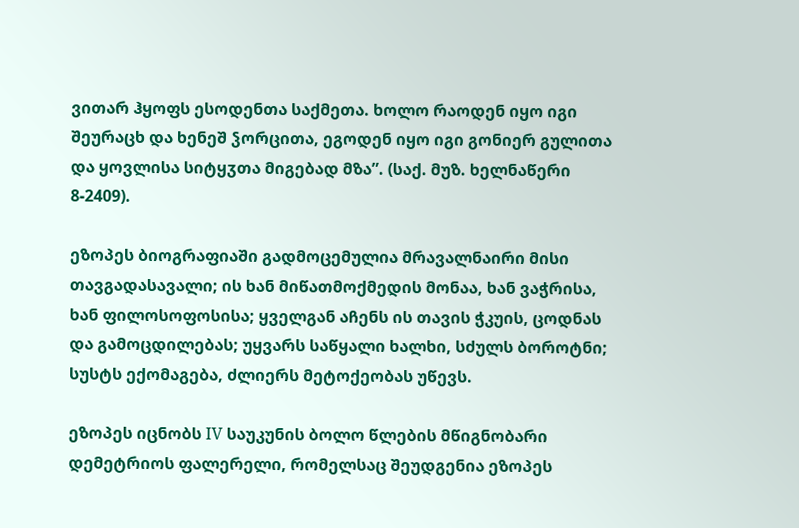ვითარ ჰყოფს ესოდენთა საქმეთა. ხოლო რაოდენ იყო იგი შეურაცხ და ხენეშ ჴორცითა, ეგოდენ იყო იგი გონიერ გულითა და ყოვლისა სიტყჳთა მიგებად მზა”. (საქ. მუზ. ხელნაწერი 8-2409).

ეზოპეს ბიოგრაფიაში გადმოცემულია მრავალნაირი მისი თავგადასავალი; ის ხან მიწათმოქმედის მონაა, ხან ვაჭრისა, ხან ფილოსოფოსისა; ყველგან აჩენს ის თავის ჭკუის, ცოდნას და გამოცდილებას; უყვარს საწყალი ხალხი, სძულს ბოროტნი; სუსტს ექომაგება, ძლიერს მეტოქეობას უწევს.

ეზოპეს იცნობს IV საუკუნის ბოლო წლების მწიგნობარი დემეტრიოს ფალერელი, რომელსაც შეუდგენია ეზოპეს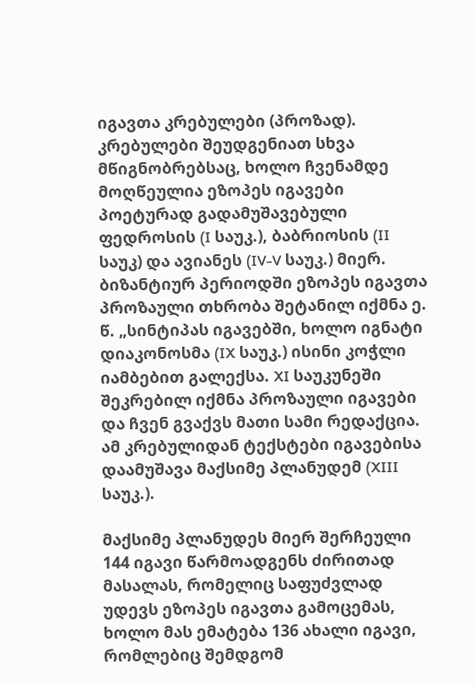იგავთა კრებულები (პროზად). კრებულები შეუდგენიათ სხვა მწიგნობრებსაც, ხოლო ჩვენამდე მოღწეულია ეზოპეს იგავები პოეტურად გადამუშავებული ფედროსის (I საუკ.), ბაბრიოსის (II საუკ) და ავიანეს (IV-V საუკ.) მიერ. ბიზანტიურ პერიოდში ეზოპეს იგავთა პროზაული თხრობა შეტანილ იქმნა ე. წ. „სინტიპას იგავებში, ხოლო იგნატი დიაკონოსმა (IX საუკ.) ისინი კოჭლი იამბებით გალექსა. XI საუკუნეში შეკრებილ იქმნა პროზაული იგავები და ჩვენ გვაქვს მათი სამი რედაქცია. ამ კრებულიდან ტექსტები იგავებისა დაამუშავა მაქსიმე პლანუდემ (XIII საუკ.).

მაქსიმე პლანუდეს მიერ შერჩეული 144 იგავი წარმოადგენს ძირითად მასალას, რომელიც საფუძვლად უდევს ეზოპეს იგავთა გამოცემას, ხოლო მას ემატება 136 ახალი იგავი, რომლებიც შემდგომ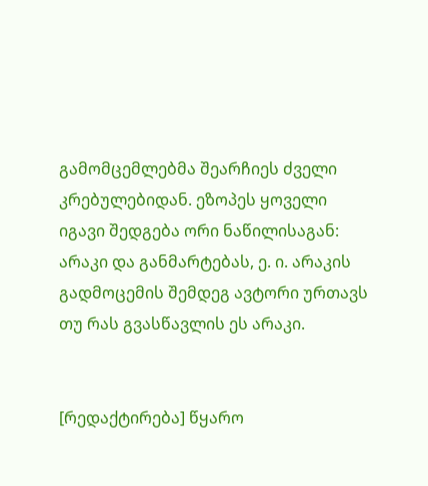გამომცემლებმა შეარჩიეს ძველი კრებულებიდან. ეზოპეს ყოველი იგავი შედგება ორი ნაწილისაგან: არაკი და განმარტებას, ე. ი. არაკის გადმოცემის შემდეგ ავტორი ურთავს თუ რას გვასწავლის ეს არაკი.


[რედაქტირება] წყარო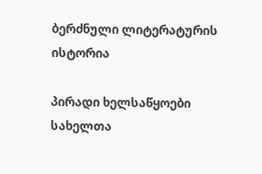ბერძნული ლიტერატურის ისტორია

პირადი ხელსაწყოები
სახელთა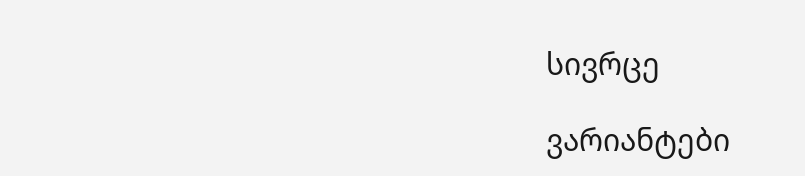სივრცე

ვარიანტები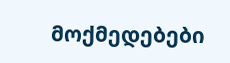მოქმედებები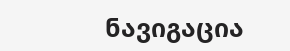ნავიგაცია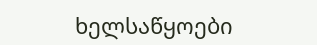ხელსაწყოები